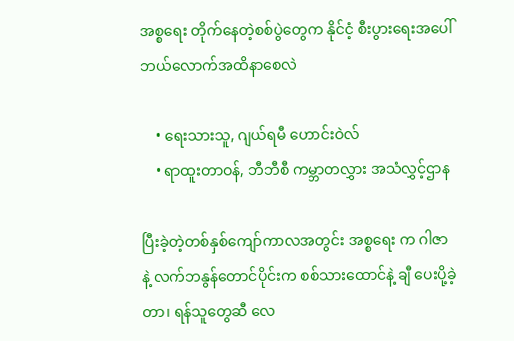အစ္စရေး တိုက်နေတဲ့စစ်ပွဲတွေက နိုင်ငံ့ စီးပွားရေးအပေါ် ဘယ်လောက်အထိနာစေလဲ

    • ရေးသားသူ, ဂျယ်ရမီ ဟောင်းဝဲလ်
    • ရာထူးတာဝန်, ဘီဘီစီ ကမ္ဘာတလွှား အသံလွှင့်ဌာန

ပြီးခဲ့တဲ့တစ်နှစ်ကျော်ကာလအတွင်း အစ္စရေး က ဂါဇာ နဲ့ လက်ဘနွန်တောင်ပိုင်းက စစ်သားထောင်နဲ့ ချီ ပေးပို့ခဲ့တာ၊ ရန်သူတွေဆီ လေ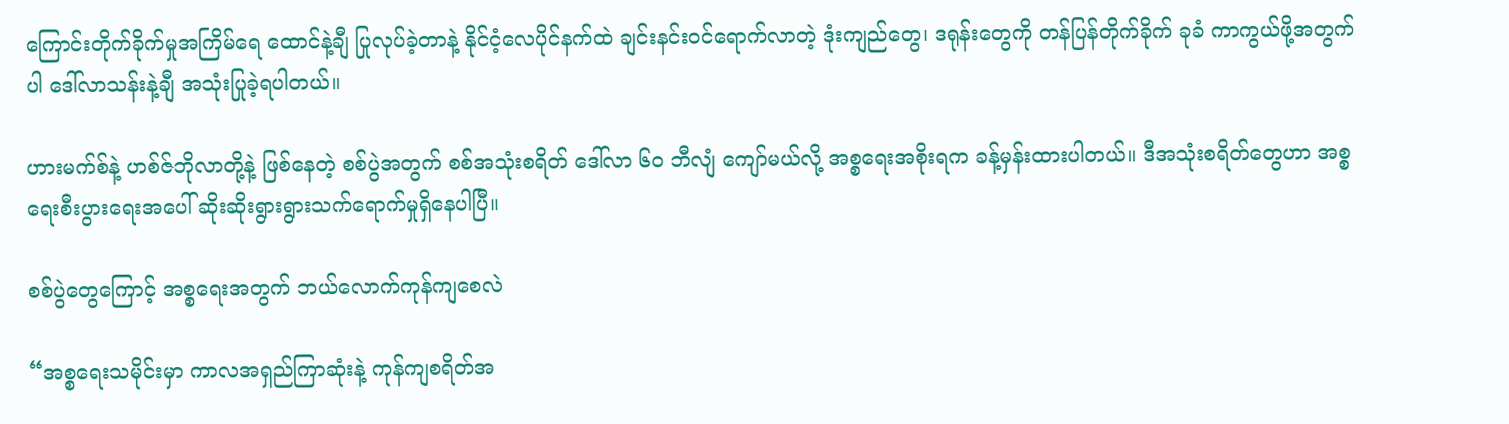ကြောင်းတိုက်ခိုက်မှုအကြိမ်ရေ ထောင်နဲ့ချီ ပြုလုပ်ခဲ့တာနဲ့ နိုင်ငံ့လေပိုင်နက်ထဲ ချင်းနင်းဝင်ရောက်လာတဲ့ ဒုံးကျည်တွေ၊ ဒရုန်းတွေကို တန်ပြန်တိုက်ခိုက် ခုခံ ကာကွယ်ဖို့အတွက်ပါ ဒေါ်လာသန်းနဲ့ချီ အသုံးပြုခဲ့ရပါတယ်။

ဟားမက်စ်နဲ့ ဟစ်ဇ်ဘိုလာတို့နဲ့ ဖြစ်နေတဲ့ စစ်ပွဲအတွက် စစ်အသုံးစရိတ် ဒေါ်လာ ၆၀ ဘီလျံ ကျော်မယ်လို့ အစ္စရေးအစိုးရက ခန့်မှန်းထားပါတယ်။ ဒီအသုံးစရိတ်တွေဟာ အစ္စရေးစီးပွားရေးအပေါ် ဆိုးဆိုးရွားရွားသက်ရောက်မှုရှိနေပါပြီ။

စစ်ပွဲတွေကြောင့် အစ္စရေးအတွက် ဘယ်လောက်ကုန်ကျစေလဲ

“အစ္စရေးသမိုင်းမှာ ကာလအရှည်ကြာဆုံးနဲ့ ကုန်ကျစရိတ်အ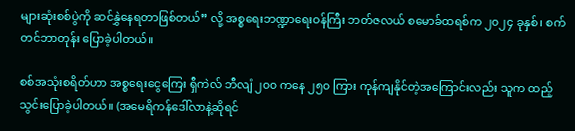များဆုံးစစ်ပွဲကို ဆင်နွှဲနေရတာဖြစ်တယ်” လို့ အစ္စရေးဘဏ္ဍာရေးဝန်ကြီး ဘတ်ဇလယ် စမောခ်ထရစ်က ၂၀၂၄ ခုနှစ်၊ စက်တင်ဘာတုန်း ပြောခဲ့ပါတယ်။

စစ်အသုံးစရိတ်ဟာ အစ္စရေးငွေကြေး ရှီကဲလ် ဘီလျံ ၂၀၀ ကနေ ၂၅၀ ကြား ကုန်ကျနိုင်တဲ့အကြောင်းလည်း သူက ထည့်သွင်းပြောခဲ့ပါတယ်။ (အမေရိကန်ဒေါ်လာနဲ့ဆိုရင်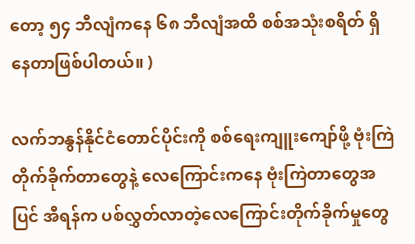တော့ ၅၄ ဘီလျံကနေ ၆၈ ဘီလျံအထိ စစ်အသုံးစရိတ် ရှိနေတာဖြစ်ပါတယ်။ )

လက်ဘနွန်နိုင်ငံတောင်ပိုင်းကို စစ်ရေးကျူးကျော်ဖို့ ဗုံးကြဲတိုက်ခိုက်တာတွေနဲ့ လေကြောင်းကနေ ဗုံးကြဲတာတွေအပြင် အီရန်က ပစ်လွှတ်လာတဲ့လေကြောင်းတိုက်ခိုက်မှုတွေ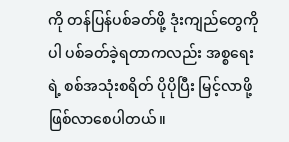ကို တန်ပြန်ပစ်ခတ်ဖို့ ဒုံးကျည်တွေကိုပါ ပစ်ခတ်ခဲ့ရတာကလည်း အစ္စရေးရဲ့ စစ်အသုံးစရိတ် ပိုပိုပြီး မြင့်လာဖို့ ဖြစ်လာစေပါတယ်။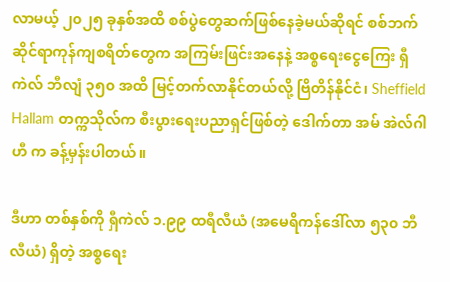လာမယ့် ၂၀၂၅ ခုနှစ်အထိ စစ်ပွဲတွေဆက်ဖြစ်နေခဲ့မယ်ဆိုရင် စစ်ဘက်ဆိုင်ရာကုန်ကျစရိတ်တွေက အကြမ်းဖြင်းအနေနဲ့ အစ္စရေးငွေကြေး ရှီကဲလ် ဘီလျံ ၃၅၀ အထိ မြင့်တက်လာနိုင်တယ်လို့ ဗြိတိန်နိုင်ငံ၊ Sheffield Hallam တက္ကသိုလ်က စီးပွားရေးပညာရှင်ဖြစ်တဲ့ ဒေါက်တာ အမ် အဲလ်ဂါဟီ က ခန့်မှန်းပါတယ်။

ဒီဟာ တစ်နှစ်ကို ရှီကဲလ် ၁.၉၉ ထရီလီယံ (အမေရိကန်ဒေါ်လာ ၅၃၀ ဘီလီယံ) ရှိတဲ့ အစ္စရေး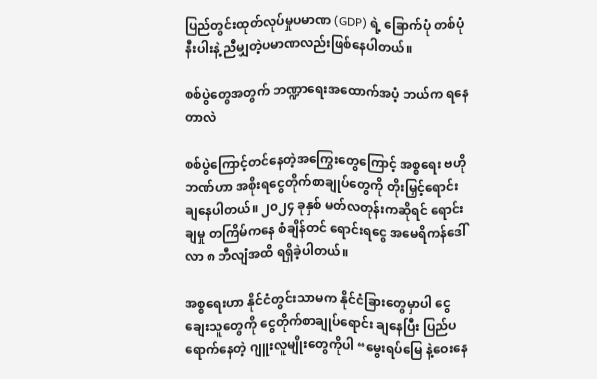ပြည်တွင်းထုတ်လုပ်မှုပမာဏ (GDP) ရဲ့ ခြောက်ပုံ တစ်ပုံနီးပါးနဲ့ ညီမျှတဲ့ပမာဏလည်းဖြစ်နေပါတယ်။

စစ်ပွဲတွေအတွက် ဘဏ္ဍာရေးအထောက်အပံ့ ဘယ်က ရနေတာလဲ

စစ်ပွဲကြောင့်တင်နေတဲ့အကြွေးတွေကြောင့် အစ္စရေး ဗဟိုဘဏ်ဟာ အစိုးရငွေတိုက်စာချုပ်တွေကို တိုးမြှင့်ရောင်းချနေပါတယ်။ ၂၀၂၄ ခုနှစ် မတ်လတုန်းကဆိုရင် ရောင်းချမှု တကြိမ်ကနေ စံချိန်တင် ရောင်းရငွေ အမေရိကန်ဒေါ်လာ ၈ ဘီလျံအထိ ရရှိခဲ့ပါတယ်။

အစ္စရေးဟာ နိုင်ငံတွင်းသာမက နိုင်ငံခြားတွေမှာပါ ငွေချေးသူတွေကို ငွေတိုက်စာချုပ်ရောင်း ချနေပြီး ပြည်ပရောက်နေတဲ့ ဂျူးလူမျိုးတွေကိုပါ “မွေးရပ်မြေ နဲ့ဝေးနေ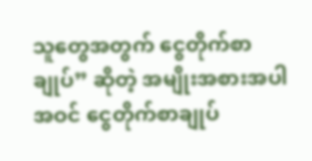သူတွေအတွက် ငွေတိုက်စာချုပ်” ဆိုတဲ့ အမျိုးအစားအပါအဝင် ငွေတိုက်စာချုပ်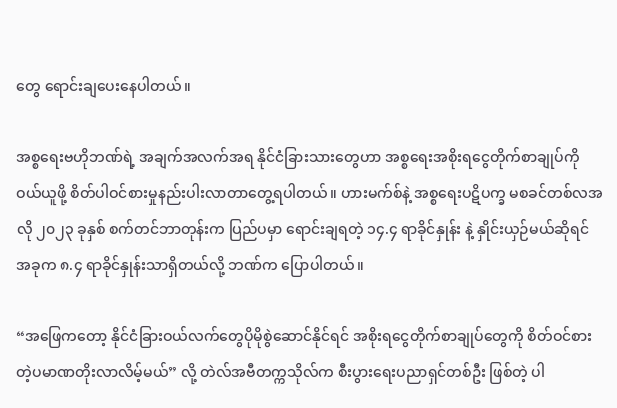တွေ ရောင်းချပေးနေပါတယ်။

အစ္စရေးဗဟိုဘဏ်ရဲ့ အချက်အလက်အရ နိုင်ငံခြားသားတွေဟာ အစ္စရေးအစိုးရငွေတိုက်စာချုပ်ကို ဝယ်ယူဖို့ စိတ်ပါဝင်စားမှုနည်းပါးလာတာတွေ့ရပါတယ်။ ဟားမက်စ်နဲ့ အစ္စရေးပဋိပက္ခ မစခင်တစ်လအလို ၂၀၂၃ ခုနှစ် စက်တင်ဘာတုန်းက ပြည်ပမှာ ရောင်းချရတဲ့ ၁၄.၄ ရာခိုင်နှုန်း နဲ့ နှိုင်းယှဉ်မယ်ဆိုရင် အခုက ၈.၄ ရာခိုင်နှုန်းသာရှိတယ်လို့ ဘဏ်က ပြောပါတယ်။

“အဖြေကတော့ နိုင်ငံခြားဝယ်လက်တွေပိုမိုစွဲဆောင်နိုင်ရင် အစိုးရငွေတိုက်စာချုပ်တွေကို စိတ်ဝင်စားတဲ့ပမာဏတိုးလာလိမ့်မယ်” လို့ တဲလ်အဗီတက္ကသိုလ်က စီးပွားရေးပညာရှင်တစ်ဦး ဖြစ်တဲ့ ပါ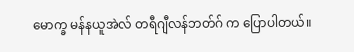မောက္ခ မန်နယူအဲလ် တရီဂျီလန်ဘတ်ဂ် က ပြောပါတယ်။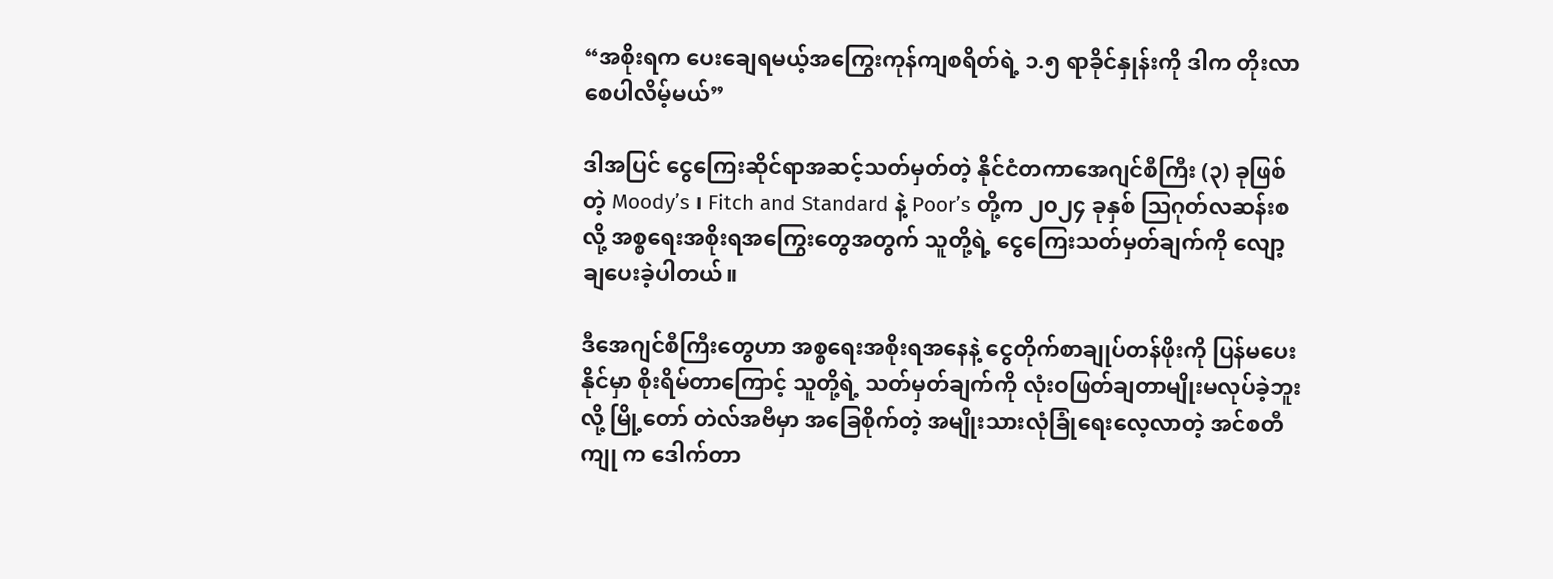“အစိုးရက ပေးချေရမယ့်အကြွေးကုန်ကျစရိတ်ရဲ့ ၁.၅ ရာခိုင်နှုန်းကို ဒါက တိုးလာစေပါလိမ့်မယ်”

ဒါအပြင် ငွေကြေးဆိုင်ရာအဆင့်သတ်မှတ်တဲ့ နိုင်ငံတကာအေဂျင်စီကြီး (၃) ခုဖြစ်တဲ့ Moody’s ၊ Fitch and Standard နဲ့ Poor’s တို့က ၂၀၂၄ ခုနှစ် သြဂုတ်လဆန်းစလို့ အစ္စရေးအစိုးရအကြွေးတွေအတွက် သူတို့ရဲ့ ငွေကြေးသတ်မှတ်ချက်ကို လျော့ချပေးခဲ့ပါတယ်။

ဒီအေဂျင်စီကြီးတွေဟာ အစ္စရေးအစိုးရအနေနဲ့ ငွေတိုက်စာချုပ်တန်ဖိုးကို ပြန်မပေးနိုင်မှာ စိုးရိမ်တာကြောင့် သူတို့ရဲ့ သတ်မှတ်ချက်ကို လုံးဝဖြတ်ချတာမျိုးမလုပ်ခဲ့ဘူးလို့ မြို့တော် တဲလ်အဗီမှာ အခြေစိုက်တဲ့ အမျိုးသားလုံခြုံရေးလေ့လာတဲ့ အင်စတီကျု က ဒေါက်တာ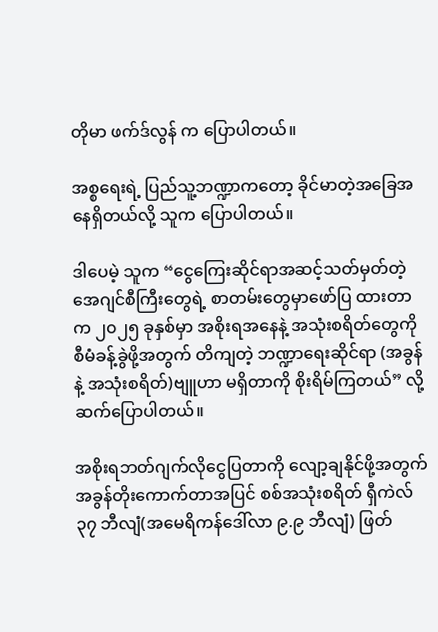တိုမာ ဖက်ဒ်လွန် က ပြောပါတယ်။

အစ္စရေးရဲ့ ပြည်သူ့ဘဏ္ဍာကတော့ ခိုင်မာတဲ့အခြေအနေရှိတယ်လို့ သူက ပြောပါတယ်။

ဒါပေမဲ့ သူက “ငွေကြေးဆိုင်ရာအဆင့်သတ်မှတ်တဲ့ အေဂျင်စီကြီးတွေရဲ့ စာတမ်းတွေမှာဖော်ပြ ထားတာက ၂၀၂၅ ခုနှစ်မှာ အစိုးရအနေနဲ့ အသုံးစရိတ်တွေကို စီမံခန့်ခွဲဖို့အတွက် တိကျတဲ့ ဘဏ္ဍာရေးဆိုင်ရာ (အခွန် နဲ့ အသုံးစရိတ်)ဗျူဟာ မရှိတာကို စိုးရိမ်ကြတယ်” လို့ ဆက်ပြောပါတယ်။

အစိုးရဘတ်ဂျက်လိုငွေပြတာကို လျော့ချနိုင်ဖို့အတွက် အခွန်တိုးကောက်တာအပြင် စစ်အသုံးစရိတ် ရှီကဲလ် ၃၇ ဘီလျံ(အမေရိကန်ဒေါ်လာ ၉.၉ ဘီလျံ) ဖြတ်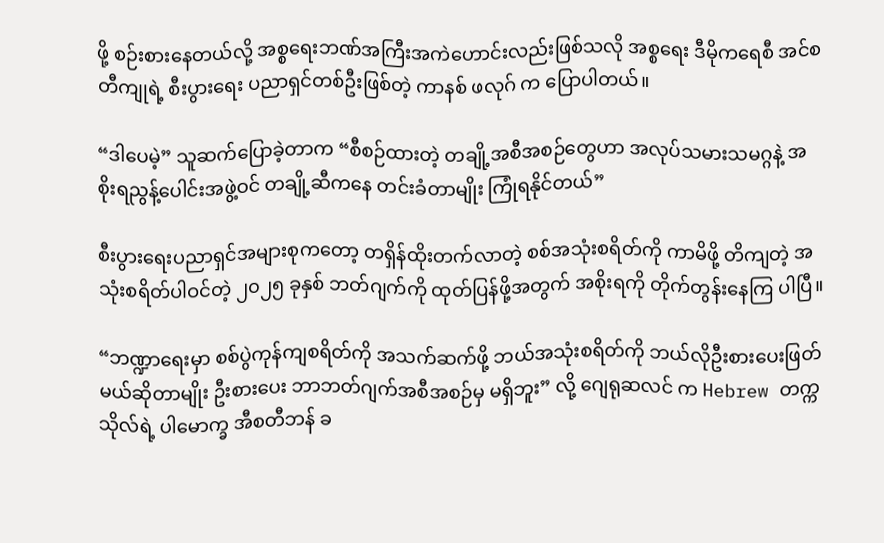ဖို့ စဉ်းစားနေတယ်လို့ အစ္စရေးဘဏ်အကြီးအကဲဟောင်းလည်းဖြစ်သလို အစ္စရေး ဒီမိုကရေစီ အင်စတီကျုရဲ့ စီးပွားရေး ပညာရှင်တစ်ဦးဖြစ်တဲ့ ကာနစ် ဖလုဂ် က ပြောပါတယ်။

“ဒါပေမဲ့” သူဆက်ပြောခဲ့တာက “စီစဉ်ထားတဲ့ တချို့အစီအစဉ်တွေဟာ အလုပ်သမားသမဂ္ဂနဲ့ အစိုးရညွန့်ပေါင်းအဖွဲ့ဝင် တချို့ဆီကနေ တင်းခံတာမျိုး ကြုံရနိုင်တယ်”

စီးပွားရေးပညာရှင်အများစုကတော့ တရှိန်ထိုးတက်လာတဲ့ စစ်အသုံးစရိတ်ကို ကာမိဖို့ တိကျတဲ့ အသုံးစရိတ်ပါဝင်တဲ့ ၂၀၂၅ ခုနှစ် ဘတ်ဂျက်ကို ထုတ်ပြန်ဖို့အတွက် အစိုးရကို တိုက်တွန်းနေကြ ပါပြီ။

“ဘဏ္ဍာရေးမှာ စစ်ပွဲကုန်ကျစရိတ်ကို အသက်ဆက်ဖို့ ဘယ်အသုံးစရိတ်ကို ဘယ်လိုဦးစားပေးဖြတ်မယ်ဆိုတာမျိုး ဦးစားပေး ဘာဘတ်ဂျက်အစီအစဉ်မှ မရှိဘူး” လို့ ဂျေရုဆလင် က Hebrew တက္ကသိုလ်ရဲ့ ပါမောက္ခ အီစတီဘန် ခ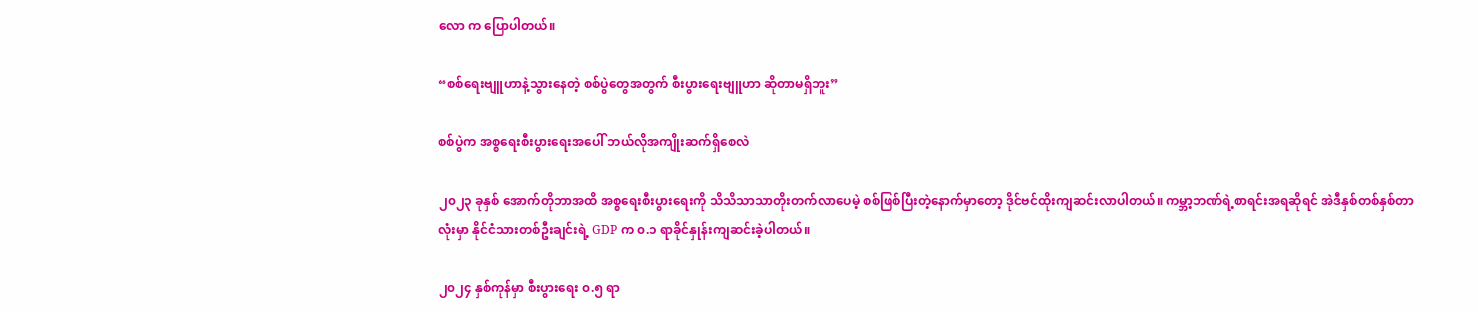လော က ပြောပါတယ်။

“စစ်ရေးဗျူဟာနဲ့သွားနေတဲ့ စစ်ပွဲတွေအတွက် စီးပွားရေးဗျူဟာ ဆိုတာမရှိဘူး”

စစ်ပွဲက အစ္စရေးစီးပွားရေးအပေါ် ဘယ်လိုအကျိုးဆက်ရှိစေလဲ

၂၀၂၃ ခုနှစ် အောက်တိုဘာအထိ အစ္စရေးစီးပွားရေးကို သိသိသာသာတိုးတက်လာပေမဲ့ စစ်ဖြစ်ပြီးတဲ့နောက်မှာတော့ ဒိုင်ဗင်ထိုးကျဆင်းလာပါတယ်။ ကမ္ဘာ့ဘဏ်ရဲ့စာရင်းအရဆိုရင် အဲဒီနှစ်တစ်နှစ်တာလုံးမှာ နိုင်ငံသားတစ်ဦးချင်းရဲ့ GDP က ၀.၁ ရာခိုင်နှုန်းကျဆင်းခဲ့ပါတယ်။

၂၀၂၄ နှစ်ကုန်မှာ စီးပွားရေး ၀.၅ ရာ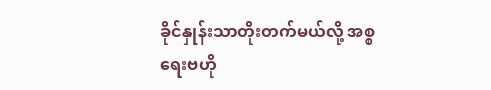ခိုင်နှုန်းသာတိုးတက်မယ်လို့ အစ္စရေးဗဟို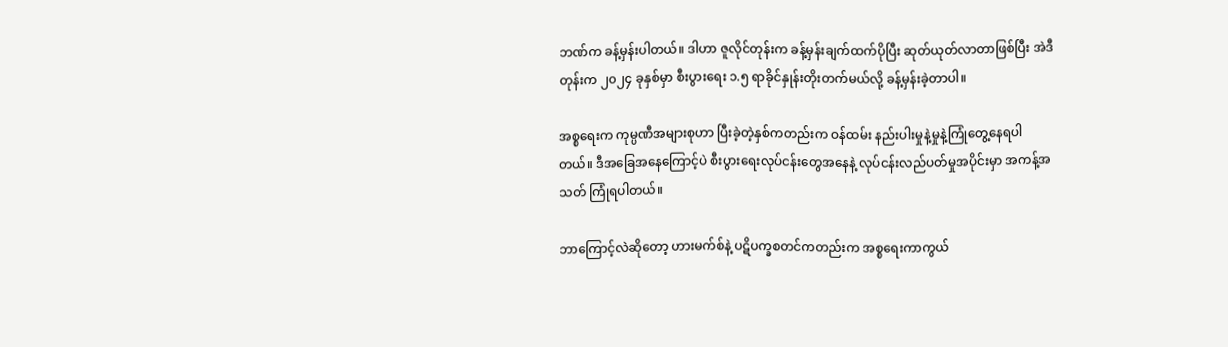ဘဏ်က ခန့်မှန်းပါတယ်။ ဒါဟာ ဇူလိုင်တုန်းက ခန့်မှန်းချက်ထက်ပိုပြီး ဆုတ်ယုတ်လာတာဖြစ်ပြီး အဲဒီတုန်းက ၂၀၂၄ ခုနှစ်မှာ စီးပွားရေး ၁.၅ ရာခိုင်နှုန်းတိုးတက်မယ်လို့ ခန့်မှန်းခဲ့တာပါ။

အစ္စရေးက ကုမ္ပဏီအများစုဟာ ပြီးခဲ့တဲ့နှစ်ကတည်းက ဝန်ထမ်း နည်းပါးမှုနဲ့မှုနဲ့ကြုံတွေ့နေရပါတယ်။ ဒီအခြေအနေကြောင့်ပဲ စီးပွားရေးလုပ်ငန်းတွေအနေနဲ့ လုပ်ငန်းလည်ပတ်မှုအပိုင်းမှာ အကန့်အသတ် ကြုံရပါတယ်။

ဘာကြောင့်လဲဆိုတော့ ဟားမက်စ်နဲ့ ပဋိပက္ခစတင်ကတည်းက အစ္စရေးကာကွယ်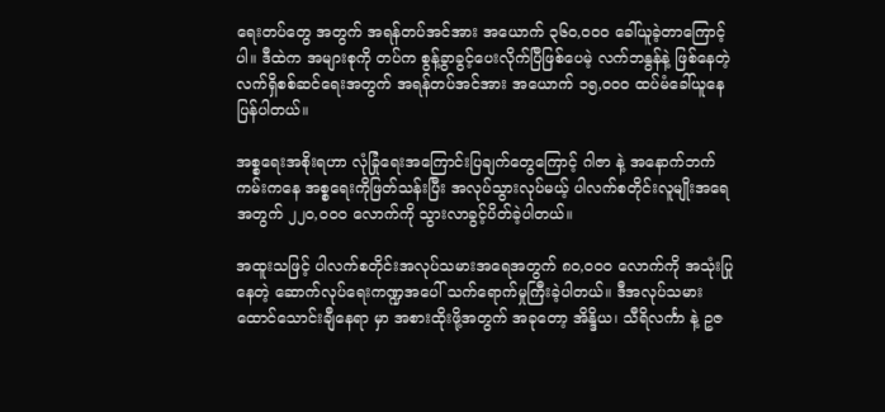ရေးတပ်တွေ အတွက် အရန်တပ်အင်အား အယောက် ၃၆၀,၀၀၀ ခေါ်ယူခဲ့တာကြောင့်ပါ။ ဒီထဲက အများစုကို တပ်က စွန့်ခွာခွင့်ပေးလိုက်ပြီဖြစ်ပေမဲ့ လက်ဘနွန်နဲ့ ဖြစ်နေတဲ့ လက်ရှိစစ်ဆင်ရေးအတွက် အရန်တပ်အင်အား အယောက် ၁၅,၀၀၀ ထပ်မံခေါ်ယူနေပြန်ပါတယ်။

အစ္စရေးအစိုးရဟာ လုံခြုံရေးအကြောင်းပြချက်တွေကြောင့် ဂါဇာ နဲ့ အနောက်ဘက်ကမ်းကနေ အစ္စရေးကိုဖြတ်သန်းပြီး အလုပ်သွားလုပ်မယ့် ပါလက်စတိုင်းလူမျိုးအရေအတွက် ၂၂၀,၀၀၀ လောက်ကို သွားလာခွင့်ပိတ်ခဲ့ပါတယ်။

အထူးသဖြင့် ပါလက်စတိုင်းအလုပ်သမားအရေအတွက် ၈၀,၀၀၀ လောက်ကို အသုံးပြုနေတဲ့ ဆောက်လုပ်ရေးကဏ္ဍအပေါ် သက်ရောက်မှုကြီးခဲ့ပါတယ်။ ဒီအလုပ်သမားထောင်သောင်းချီနေရာ မှာ အစားထိုးဖို့အတွက် အခုတော့ အိန္ဒိယ၊ သီရိလင်္ကာ နဲ့ ဥဇ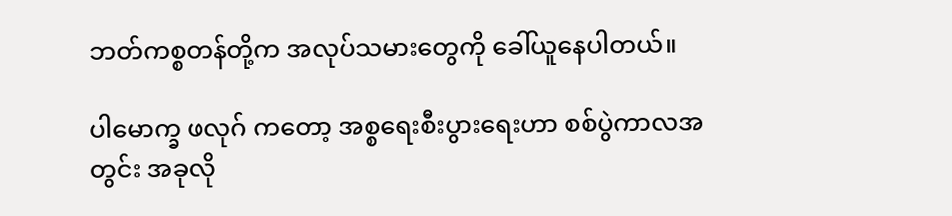ဘတ်ကစ္စတန်တို့က အလုပ်သမားတွေကို ခေါ်ယူနေပါတယ်။

ပါမောက္ခ ဖလုဂ် ကတော့ အစ္စရေးစီးပွားရေးဟာ စစ်ပွဲကာလအတွင်း အခုလို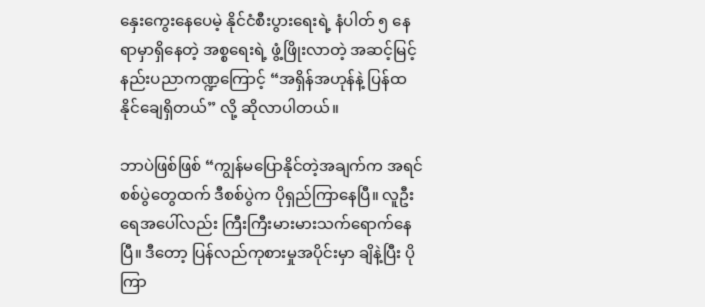နှေးကွေးနေပေမဲ့ နိုင်ငံစီးပွားရေးရဲ့ နံပါတ် ၅ နေရာမှာရှိနေတဲ့ အစ္စရေးရဲ့ ဖွံ့ဖြိုးလာတဲ့ အဆင့်မြင့် နည်းပညာကဏ္ဍကြောင့် “အရှိန်အဟုန်နဲ့ ပြန်ထ နိုင်ချေရှိတယ်” လို့ ဆိုလာပါတယ်။

ဘာပဲဖြစ်ဖြစ် “ကျွန်မပြောနိုင်တဲ့အချက်က အရင်စစ်ပွဲတွေထက် ဒီစစ်ပွဲက ပိုရှည်ကြာနေပြီ။ လူဦးရေအပေါ်လည်း ကြီးကြီးမားမားသက်ရောက်နေပြီ။ ဒီတော့ ပြန်လည်ကုစားမှုအပိုင်းမှာ ချိနဲ့ပြီး ပိုကြာ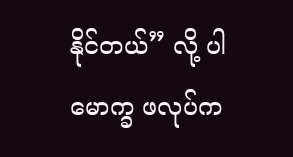နိုင်တယ်” လို့ ပါမောက္ခ ဖလုပ်က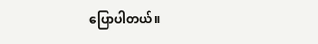ပြောပါတယ်။